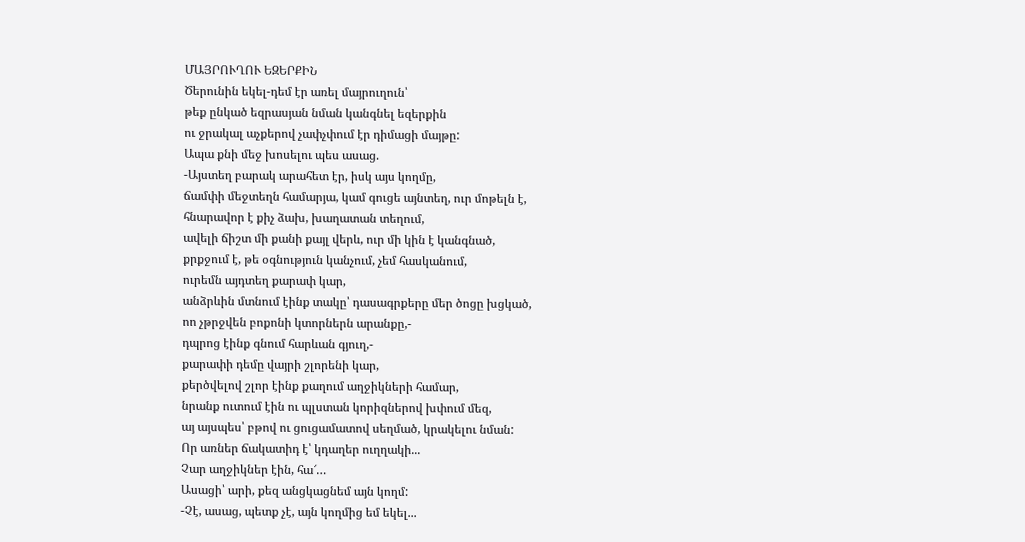ՄԱՅՐՈՒՂՈՒ ԵԶԵՐՔԻՆ
Ծերունին եկել-դեմ էր առել մայրուղուն՝
թեք ընկած եզրասյան նման կանգնել եզերքին
ու ջրակալ աչքերով չափչփում էր դիմացի մայթը:
Ապա քնի մեջ խոսելու պես ասաց.
-Այստեղ բարակ արահետ էր, իսկ այս կողմը,
ճամփի մեջտեղն համարյա, կամ գուցե այնտեղ, ուր մոթելն է,
հնարավոր է քիչ ձախ, խաղատան տեղում,
ավելի ճիշտ մի քանի քայլ վերև, ուր մի կին է կանգնած,
քրքջում է, թե օգնություն կանչում, չեմ հասկանում,
ուրեմն այդտեղ քարափ կար,
անձրևին մտնում էինք տակը՝ դասագրքերը մեր ծոցը խցկած,
ոո չթրջվեն բոքոնի կտորներն արանքը,-
դպրոց էինք գնում հարևան գյուղ,-
քարափի դեմը վայրի շլորենի կար,
քերծվելով շլոր էինք քաղում աղջիկների համար,
նրանք ուտում էին ու պլստան կորիզներով խփում մեզ,
այ այսպես՝ բթով ու ցուցամատով սեղմած, կրակելու նման:
Որ առներ ճակատիդ է՝ կդաղեր ուղղակի...
Չար աղջիկներ էին, հա՜…
Ասացի՝ արի, քեզ անցկացնեմ այն կողմ:
-Չէ, ասաց, պետք չէ, այն կողմից եմ եկել...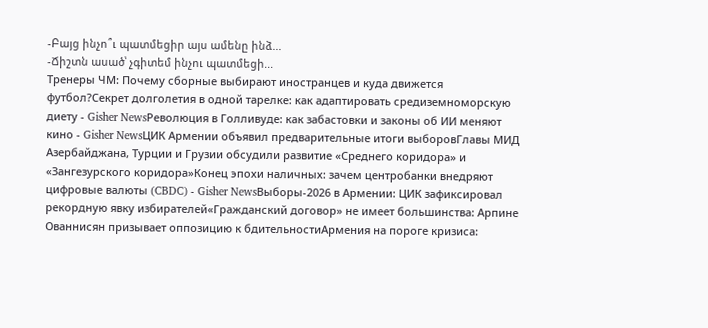-Բայց ինչո՞ւ պատմեցիր այս ամենը ինձ...
-Ճիշտն ասած՝ չգիտեմ ինչու պատմեցի...
Тренеры ЧМ: Почему сборные выбирают иностранцев и куда движется футбол?Секрет долголетия в одной тарелке: как адаптировать средиземноморскую диету - Gisher NewsРеволюция в Голливуде: как забастовки и законы об ИИ меняют кино - Gisher NewsЦИК Армении объявил предварительные итоги выборовГлавы МИД Азербайджана, Турции и Грузии обсудили развитие «Среднего коридора» и «Зангезурского коридора»Конец эпохи наличных: зачем центробанки внедряют цифровые валюты (CBDC) - Gisher NewsВыборы-2026 в Армении: ЦИК зафиксировал рекордную явку избирателей«Гражданский договор» не имеет большинства: Арпине Ованнисян призывает оппозицию к бдительностиАрмения на пороге кризиса: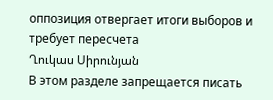оппозиция отвергает итоги выборов и требует пересчета
Ղուկաս Սիրունյան
В этом разделе запрещается писать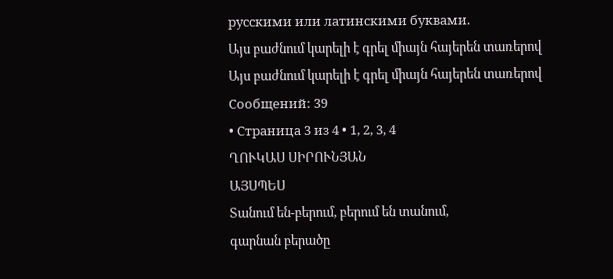русскими или латинскими буквами.
Այս բաժնում կարելի է գրել միայն հայերեն տառերով
Այս բաժնում կարելի է գրել միայն հայերեն տառերով
Сообщений: 39
• Страница 3 из 4 • 1, 2, 3, 4
ՂՈՒԿԱՍ ՍԻՐՈՒՆՅԱՆ
ԱՅՍՊԵՍ
Տանում են-բերում, բերում են տանում,
գարնան բերածը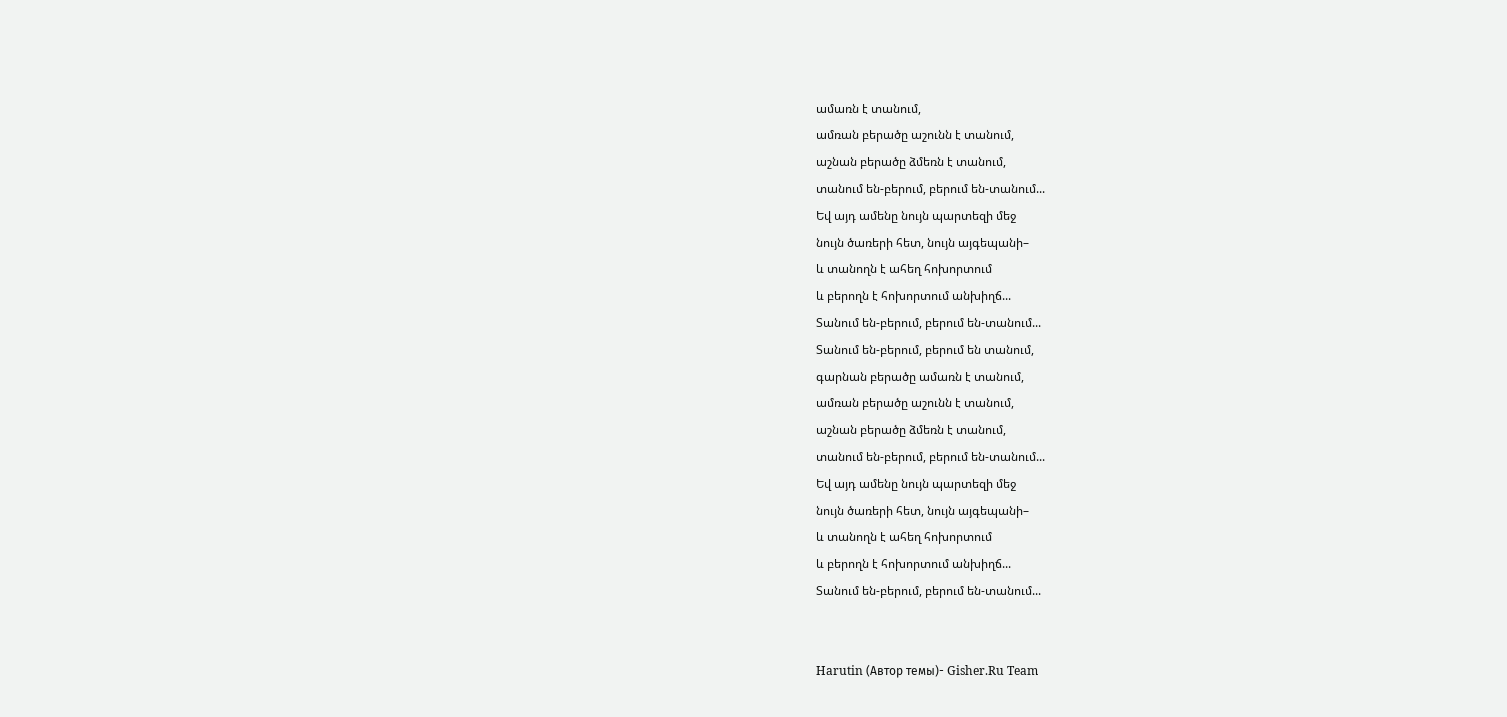ամառն է տանում,
ամռան բերածը աշունն է տանում,
աշնան բերածը ձմեռն է տանում,
տանում են-բերում, բերում են-տանում...
Եվ այդ ամենը նույն պարտեզի մեջ
նույն ծառերի հետ, նույն այգեպանի–
և տանողն է ահեղ հոխորտում
և բերողն է հոխորտում անխիղճ...
Տանում են-բերում, բերում են-տանում...
Տանում են-բերում, բերում են տանում,
գարնան բերածը ամառն է տանում,
ամռան բերածը աշունն է տանում,
աշնան բերածը ձմեռն է տանում,
տանում են-բերում, բերում են-տանում...
Եվ այդ ամենը նույն պարտեզի մեջ
նույն ծառերի հետ, նույն այգեպանի–
և տանողն է ահեղ հոխորտում
և բերողն է հոխորտում անխիղճ...
Տանում են-բերում, բերում են-տանում...


Harutin (Автор темы)- Gisher.Ru Team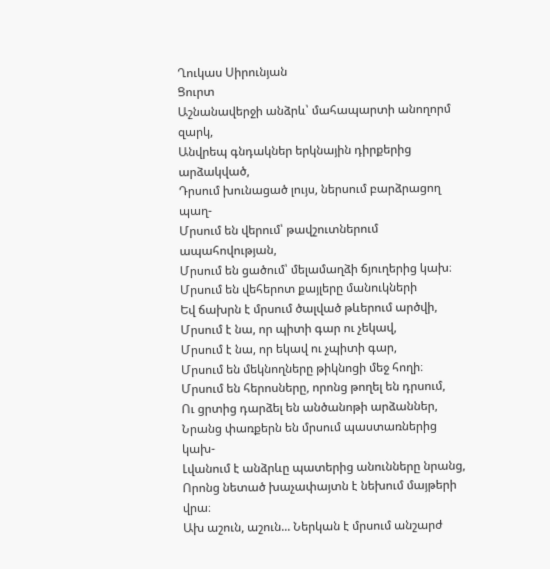Ղուկաս Սիրունյան
Ցուրտ
Աշնանավերջի անձրև՝ մահապարտի անողորմ զարկ,
Անվրեպ գնդակներ երկնային դիրքերից արձակված,
Դրսում խունացած լույս, ներսում բարձրացող պաղ-
Մրսում են վերում՝ թավշուտներում ապահովության,
Մրսում են ցածում՝ մելամաղձի ճյուղերից կախ։
Մրսում են վեհերոտ քայլերը մանուկների
Եվ ճախրն է մրսում ծալված թևերում արծվի,
Մրսում է նա, որ պիտի գար ու չեկավ,
Մրսում է նա, որ եկավ ու չպիտի գար,
Մրսում են մեկնողները թիկնոցի մեջ հողի։
Մրսում են հերոսները, որոնց թողել են դրսում,
Ու ցրտից դարձել են անծանոթի արձաններ,
Նրանց փառքերն են մրսում պաստառներից կախ-
Լվանում է անձրևը պատերից անունները նրանց,
Որոնց նետած խաչափայտն է նեխում մայթերի վրա։
Ախ աշուն, աշուն... Ներկան է մրսում անշարժ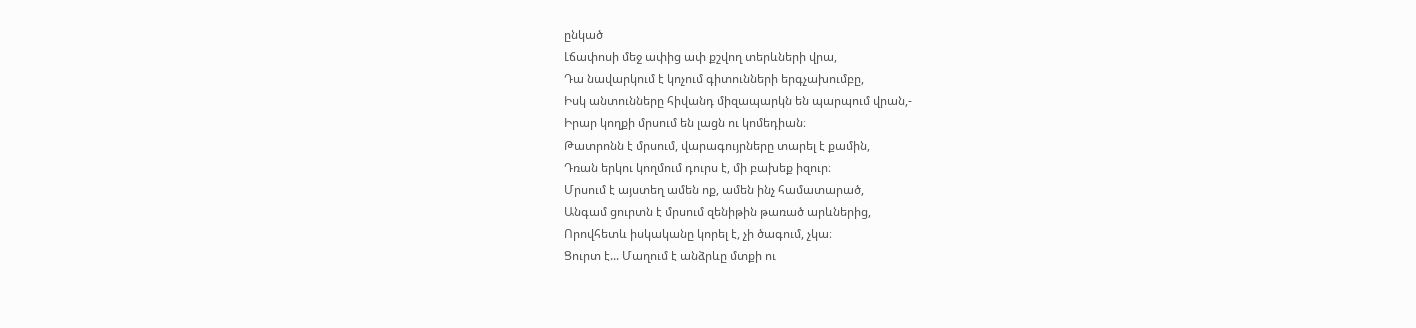ընկած
Լճափոսի մեջ ափից ափ քշվող տերևների վրա,
Դա նավարկում է կոչում գիտունների երգչախումբը,
Իսկ անտունները հիվանդ միզապարկն են պարպում վրան,-
Իրար կողքի մրսում են լացն ու կոմեդիան։
Թատրոնն է մրսում, վարագույրները տարել է քամին,
Դռան երկու կողմում դուրս է, մի բախեք իզուր։
Մրսում է այստեղ ամեն ոք, ամեն ինչ համատարած,
Անգամ ցուրտն է մրսում զենիթին թառած արևներից,
Որովհետև իսկականը կորել է, չի ծագում, չկա։
Ցուրտ է... Մաղում է անձրևը մտքի ու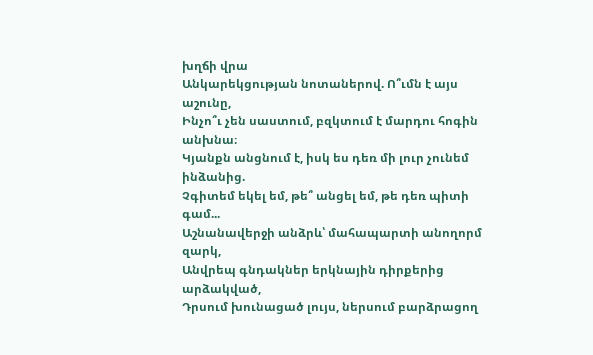խղճի վրա
Անկարեկցության նոտաներով. Ո՞ւմն է այս աշունը,
Ինչո՞ւ չեն սաստում, բզկտում է մարդու հոգին անխնա։
Կյանքն անցնում է, իսկ ես դեռ մի լուր չունեմ ինձանից.
Չգիտեմ եկել եմ, թե՞ անցել եմ, թե դեռ պիտի գամ...
Աշնանավերջի անձրև՝ մահապարտի անողորմ զարկ,
Անվրեպ գնդակներ երկնային դիրքերից արձակված,
Դրսում խունացած լույս, ներսում բարձրացող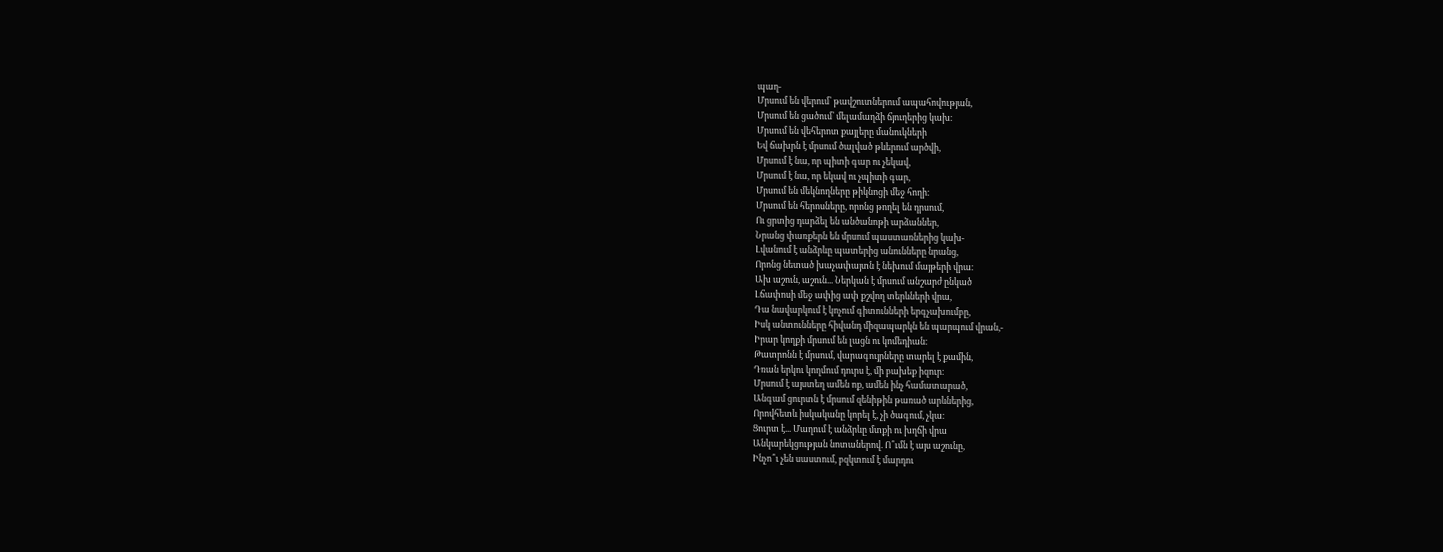պաղ-
Մրսում են վերում՝ թավշուտներում ապահովության,
Մրսում են ցածում՝ մելամաղձի ճյուղերից կախ։
Մրսում են վեհերոտ քայլերը մանուկների
Եվ ճախրն է մրսում ծալված թևերում արծվի,
Մրսում է նա, որ պիտի գար ու չեկավ,
Մրսում է նա, որ եկավ ու չպիտի գար,
Մրսում են մեկնողները թիկնոցի մեջ հողի։
Մրսում են հերոսները, որոնց թողել են դրսում,
Ու ցրտից դարձել են անծանոթի արձաններ,
Նրանց փառքերն են մրսում պաստառներից կախ-
Լվանում է անձրևը պատերից անունները նրանց,
Որոնց նետած խաչափայտն է նեխում մայթերի վրա։
Ախ աշուն, աշուն... Ներկան է մրսում անշարժ ընկած
Լճափոսի մեջ ափից ափ քշվող տերևների վրա,
Դա նավարկում է կոչում գիտունների երգչախումբը,
Իսկ անտունները հիվանդ միզապարկն են պարպում վրան,-
Իրար կողքի մրսում են լացն ու կոմեդիան։
Թատրոնն է մրսում, վարագույրները տարել է քամին,
Դռան երկու կողմում դուրս է, մի բախեք իզուր։
Մրսում է այստեղ ամեն ոք, ամեն ինչ համատարած,
Անգամ ցուրտն է մրսում զենիթին թառած արևներից,
Որովհետև իսկականը կորել է, չի ծագում, չկա։
Ցուրտ է... Մաղում է անձրևը մտքի ու խղճի վրա
Անկարեկցության նոտաներով. Ո՞ւմն է այս աշունը,
Ինչո՞ւ չեն սաստում, բզկտում է մարդու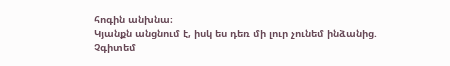հոգին անխնա։
Կյանքն անցնում է, իսկ ես դեռ մի լուր չունեմ ինձանից.
Չգիտեմ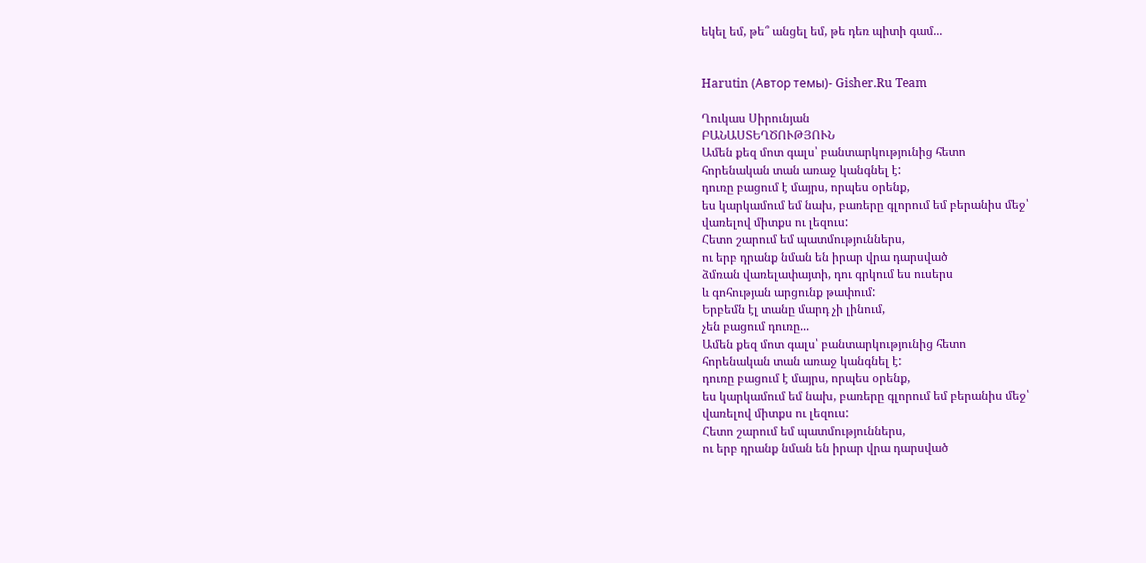եկել եմ, թե՞ անցել եմ, թե դեռ պիտի գամ...


Harutin (Автор темы)- Gisher.Ru Team

Ղուկաս Սիրունյան
ԲԱՆԱՍՏԵՂԾՈՒԹՅՈՒՆ
Ամեն քեզ մոտ գալս՝ բանտարկությունից հետո
հորենական տան առաջ կանգնել է:
դուռը բացում է մայրս, որպես օրենք,
ես կարկամում եմ նախ, բառերը գլորում եմ բերանիս մեջ՝
վառելով միտքս ու լեզուս:
Հետո շարում եմ պատմություններս,
ու երբ դրանք նման են իրար վրա դարսված
ձմռան վառելափայտի, դու գրկում ես ուսերս
և գոհության արցունք թափում:
Երբեմն էլ տանը մարդ չի լինում,
չեն բացում դուռը...
Ամեն քեզ մոտ գալս՝ բանտարկությունից հետո
հորենական տան առաջ կանգնել է:
դուռը բացում է մայրս, որպես օրենք,
ես կարկամում եմ նախ, բառերը գլորում եմ բերանիս մեջ՝
վառելով միտքս ու լեզուս:
Հետո շարում եմ պատմություններս,
ու երբ դրանք նման են իրար վրա դարսված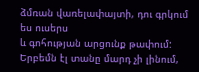ձմռան վառելափայտի, դու գրկում ես ուսերս
և գոհության արցունք թափում:
Երբեմն էլ տանը մարդ չի լինում,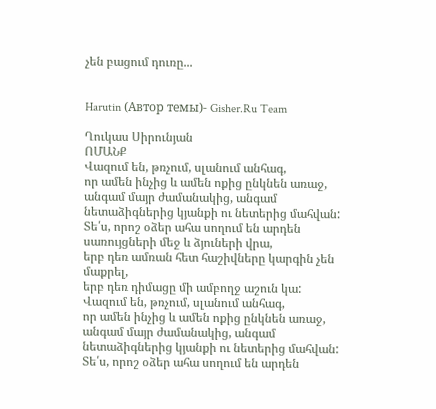չեն բացում դուռը...


Harutin (Автор темы)- Gisher.Ru Team

Ղուկաս Սիրունյան
ՈՄԱՆՔ
Վազում են, թռչում, սլանում անհագ,
որ ամեն ինչից և ամեն ոքից ընկնեն առաջ,
անգամ մայր ժամանակից, անգամ
նետաձիգներից կյանքի ու նետերից մահվան:
Տե՛ս, որոշ օձեր ահա սողում են արդեն
սառույցների մեջ և ձյուների վրա,
երբ դեռ ամռան հետ հաշիվները կարգին չեն մաքրել,
երբ դեռ դիմացը մի ամբողջ աշուն կա:
Վազում են, թռչում, սլանում անհագ,
որ ամեն ինչից և ամեն ոքից ընկնեն առաջ,
անգամ մայր ժամանակից, անգամ
նետաձիգներից կյանքի ու նետերից մահվան:
Տե՛ս, որոշ օձեր ահա սողում են արդեն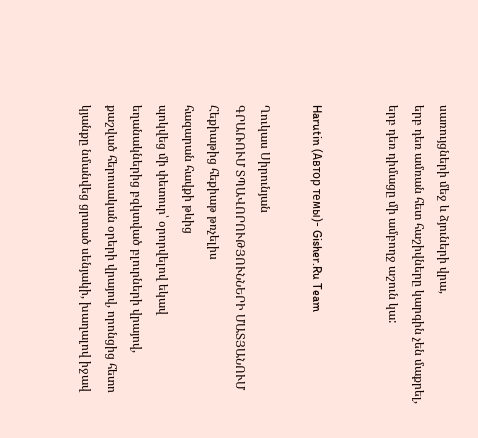սառույցների մեջ և ձյուների վրա,
երբ դեռ ամռան հետ հաշիվները կարգին չեն մաքրել,
երբ դեռ դիմացը մի ամբողջ աշուն կա:


Harutin (Автор темы)- Gisher.Ru Team

Ղուկաս Սիրունյան
ԳՐԱՌՈՒՄ ՏՊԱՎՈՐՈՒԹՅՈՒՆՆԵՐԻ ՄԱՏՅԱՆՈՒՄ
Հեքիաթից հեքիաթ թռչելիս
հազարան հավքի թևից
պոկվեց մի փետուր՝ օրորվելով եկավ
եղանակներից բզկտված բլուրների վրայով,
քաշված հերոսական օրերի վրայով, որոնցից հետո
կյանքը նմանվեց ցրտած սենյակի, խաղալով իջավ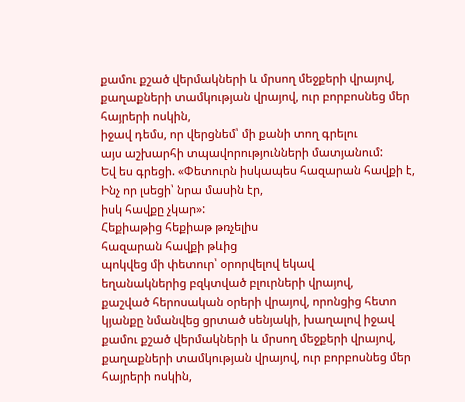քամու քշած վերմակների և մրսող մեջքերի վրայով,
քաղաքների տամկության վրայով, ուր բորբոսնեց մեր հայրերի ոսկին,
իջավ դեմս, որ վերցնեմ՝ մի քանի տող գրելու
այս աշխարհի տպավորությունների մատյանում:
Եվ ես գրեցի. «Փետուրն իսկապես հազարան հավքի է,
Ինչ որ լսեցի՝ նրա մասին էր,
իսկ հավքը չկար»:
Հեքիաթից հեքիաթ թռչելիս
հազարան հավքի թևից
պոկվեց մի փետուր՝ օրորվելով եկավ
եղանակներից բզկտված բլուրների վրայով,
քաշված հերոսական օրերի վրայով, որոնցից հետո
կյանքը նմանվեց ցրտած սենյակի, խաղալով իջավ
քամու քշած վերմակների և մրսող մեջքերի վրայով,
քաղաքների տամկության վրայով, ուր բորբոսնեց մեր հայրերի ոսկին,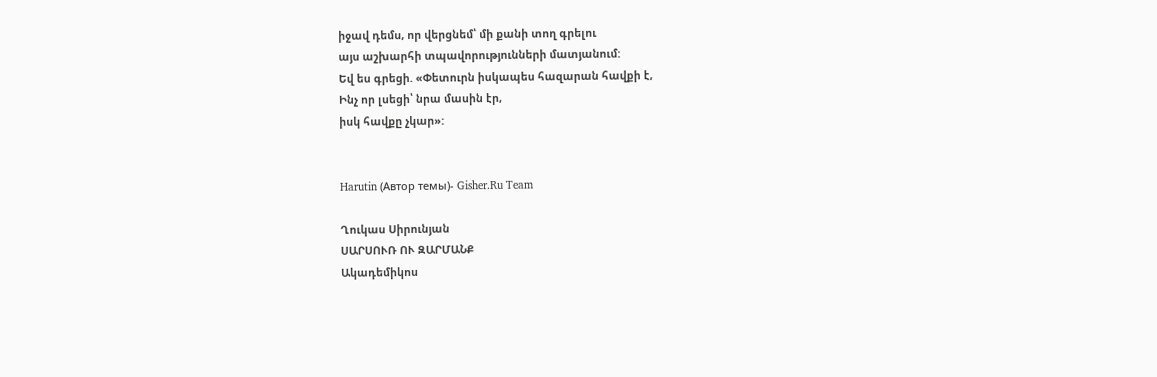իջավ դեմս, որ վերցնեմ՝ մի քանի տող գրելու
այս աշխարհի տպավորությունների մատյանում:
Եվ ես գրեցի. «Փետուրն իսկապես հազարան հավքի է,
Ինչ որ լսեցի՝ նրա մասին էր,
իսկ հավքը չկար»:


Harutin (Автор темы)- Gisher.Ru Team

Ղուկաս Սիրունյան
ՍԱՐՍՈՒՌ ՈՒ ԶԱՐՄԱՆՔ
Ակադեմիկոս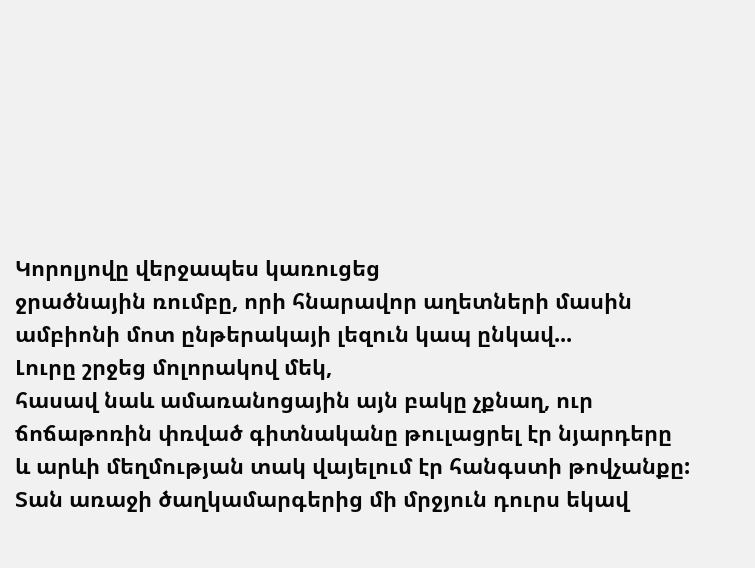Կորոլյովը վերջապես կառուցեց
ջրածնային ռումբը, որի հնարավոր աղետների մասին
ամբիոնի մոտ ընթերակայի լեզուն կապ ընկավ...
Լուրը շրջեց մոլորակով մեկ,
հասավ նաև ամառանոցային այն բակը չքնաղ, ուր
ճոճաթոռին փռված գիտնականը թուլացրել էր նյարդերը
և արևի մեղմության տակ վայելում էր հանգստի թովչանքը:
Տան առաջի ծաղկամարգերից մի մրջյուն դուրս եկավ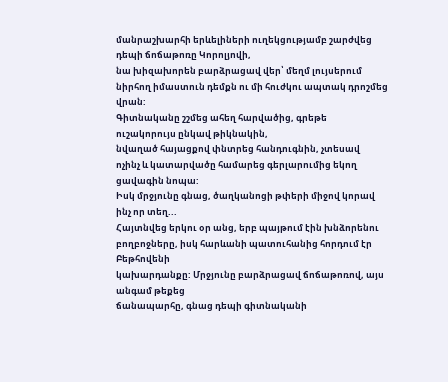մանրաշխարհի երևելիների ուղեկցությամբ շարժվեց դեպի ճոճաթոռը Կորոլյովի,
նա խիզախորեն բարձրացավ վեր՝ մեղմ լույսերում
նիրհող իմաստուն դեմքն ու մի հուժկու ապտակ դրոշմեց վրան:
Գիտնականը շշմեց ահեղ հարվածից, գրեթե ուշակորույս ընկավ թիկնակին,
նվաղած հայացքով փնտրեց հանդուգնին, չտեսավ
ոչինչ և կատարվածը համարեց գերլարումից եկող ցավագին նոպա:
Իսկ մրջյունը գնաց, ծաղկանոցի թփերի միջով կորավ ինչ որ տեղ...
Հայտնվեց երկու օր անց, երբ պայթում էին խնձորենու
բողբոջները, իսկ հարևանի պատուհանից հորդում էր Բեթհովենի
կախարդանքը: Մրջյունը բարձրացավ ճոճաթոռով, այս անգամ թեքեց
ճանապարհը, գնաց դեպի գիտնականի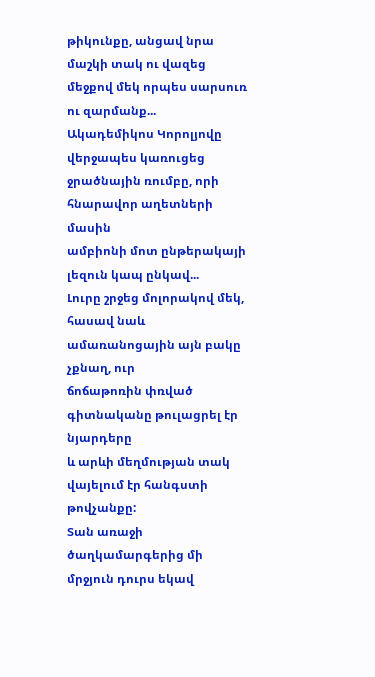թիկունքը, անցավ նրա
մաշկի տակ ու վազեց մեջքով մեկ որպես սարսուռ ու զարմանք...
Ակադեմիկոս Կորոլյովը վերջապես կառուցեց
ջրածնային ռումբը, որի հնարավոր աղետների մասին
ամբիոնի մոտ ընթերակայի լեզուն կապ ընկավ...
Լուրը շրջեց մոլորակով մեկ,
հասավ նաև ամառանոցային այն բակը չքնաղ, ուր
ճոճաթոռին փռված գիտնականը թուլացրել էր նյարդերը
և արևի մեղմության տակ վայելում էր հանգստի թովչանքը:
Տան առաջի ծաղկամարգերից մի մրջյուն դուրս եկավ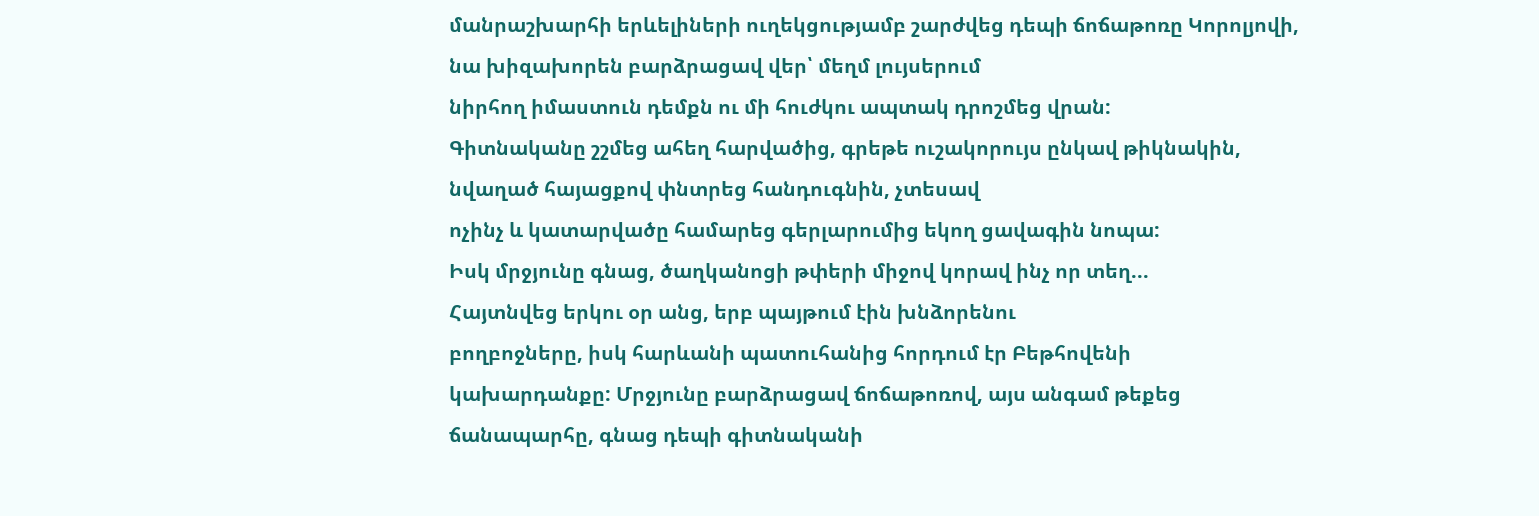մանրաշխարհի երևելիների ուղեկցությամբ շարժվեց դեպի ճոճաթոռը Կորոլյովի,
նա խիզախորեն բարձրացավ վեր՝ մեղմ լույսերում
նիրհող իմաստուն դեմքն ու մի հուժկու ապտակ դրոշմեց վրան:
Գիտնականը շշմեց ահեղ հարվածից, գրեթե ուշակորույս ընկավ թիկնակին,
նվաղած հայացքով փնտրեց հանդուգնին, չտեսավ
ոչինչ և կատարվածը համարեց գերլարումից եկող ցավագին նոպա:
Իսկ մրջյունը գնաց, ծաղկանոցի թփերի միջով կորավ ինչ որ տեղ...
Հայտնվեց երկու օր անց, երբ պայթում էին խնձորենու
բողբոջները, իսկ հարևանի պատուհանից հորդում էր Բեթհովենի
կախարդանքը: Մրջյունը բարձրացավ ճոճաթոռով, այս անգամ թեքեց
ճանապարհը, գնաց դեպի գիտնականի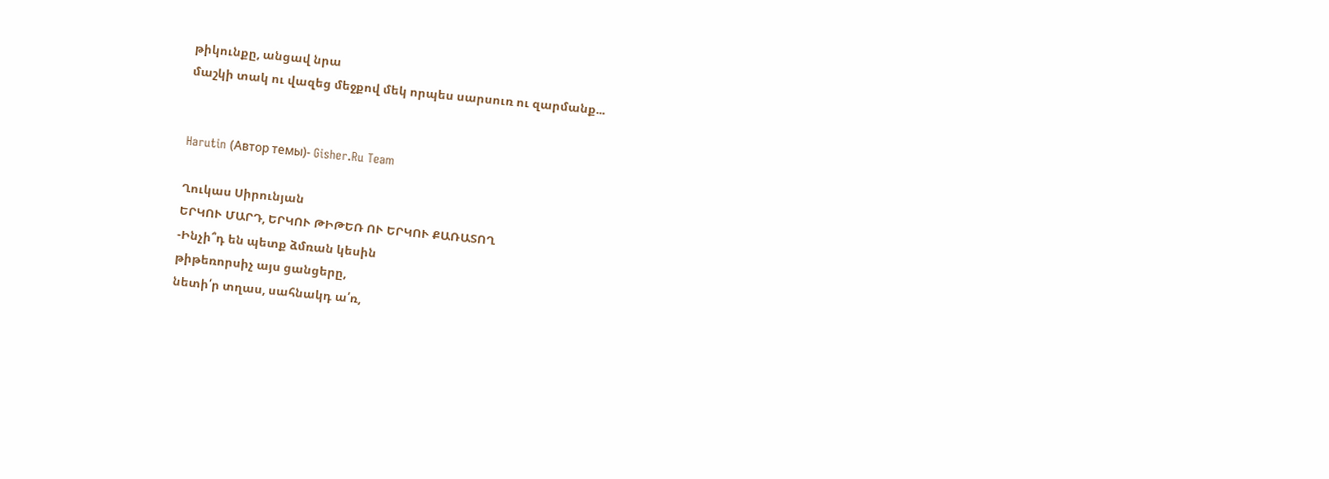թիկունքը, անցավ նրա
մաշկի տակ ու վազեց մեջքով մեկ որպես սարսուռ ու զարմանք...


Harutin (Автор темы)- Gisher.Ru Team

Ղուկաս Սիրունյան
ԵՐԿՈՒ ՄԱՐԴ, ԵՐԿՈՒ ԹԻԹԵՌ ՈՒ ԵՐԿՈՒ ՔԱՌԱՏՈՂ
-Ինչի՞դ են պետք ձմռան կեսին
թիթեռորսիչ այս ցանցերը,
նետի՛ր տղաս, սահնակդ ա՛ռ,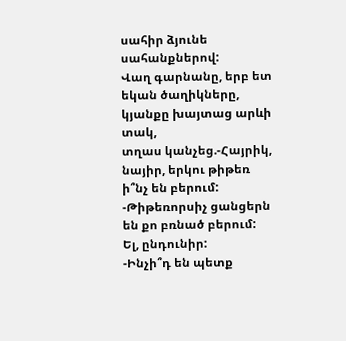սահիր ձյունե սահանքներով:
Վաղ գարնանը, երբ ետ եկան ծաղիկները,
կյանքը խայտաց արևի տակ,
տղաս կանչեց.-Հայրիկ, նայիր, երկու թիթեռ ի՞նչ են բերում:
-Թիթեռորսիչ ցանցերն են քո բռնած բերում: Ել, ընդունիր:
-Ինչի՞դ են պետք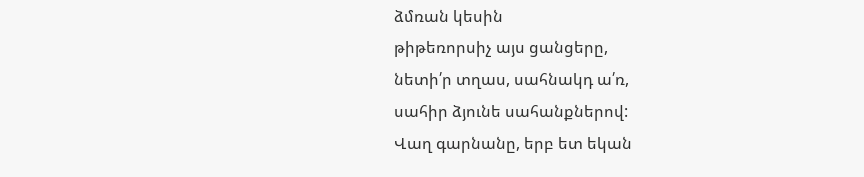ձմռան կեսին
թիթեռորսիչ այս ցանցերը,
նետի՛ր տղաս, սահնակդ ա՛ռ,
սահիր ձյունե սահանքներով:
Վաղ գարնանը, երբ ետ եկան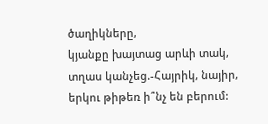ծաղիկները,
կյանքը խայտաց արևի տակ,
տղաս կանչեց.-Հայրիկ, նայիր, երկու թիթեռ ի՞նչ են բերում: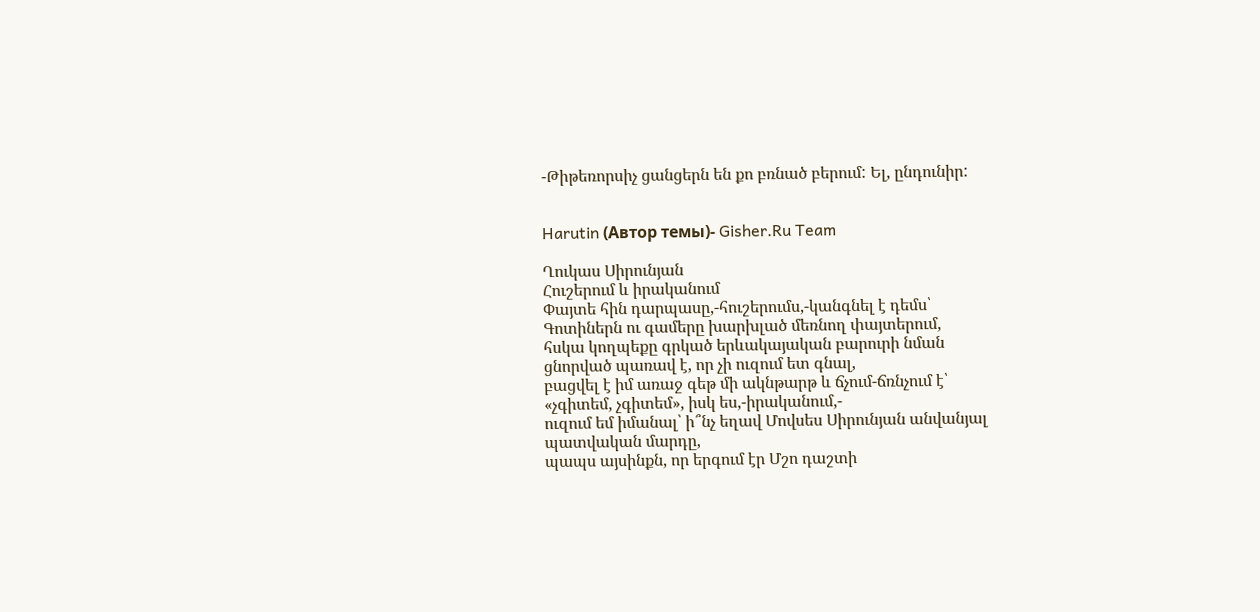-Թիթեռորսիչ ցանցերն են քո բռնած բերում: Ել, ընդունիր:


Harutin (Автор темы)- Gisher.Ru Team

Ղուկաս Սիրունյան
Հուշերում և իրականում
Փայտե հին դարպասը,-հուշերումս,-կանգնել է դեմս՝
Գոտիներն ու գամերը խարխլած մեռնող փայտերում,
հսկա կողպեքը գրկած երևակայական բարուրի նման
ցնորված պառավ է, որ չի ուզում ետ գնալ,
բացվել է իմ առաջ գեթ մի ակնթարթ և ճչում-ճռնչում է՝
«չգիտեմ, չգիտեմ», իսկ ես,-իրականում,-
ուզում եմ իմանալ՝ ի՞նչ եղավ Մովսես Սիրունյան անվանյալ պատվական մարդը,
պապս այսինքն, որ երգում էր Մշո դաշտի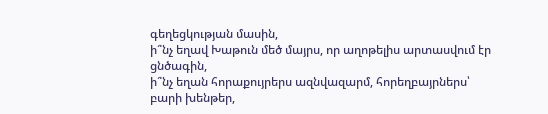գեղեցկության մասին,
ի՞նչ եղավ Խաթուն մեծ մայրս, որ աղոթելիս արտասվում էր ցնծագին,
ի՞նչ եղան հորաքույրերս ազնվազարմ, հորեղբայրներս՝ բարի խենթեր,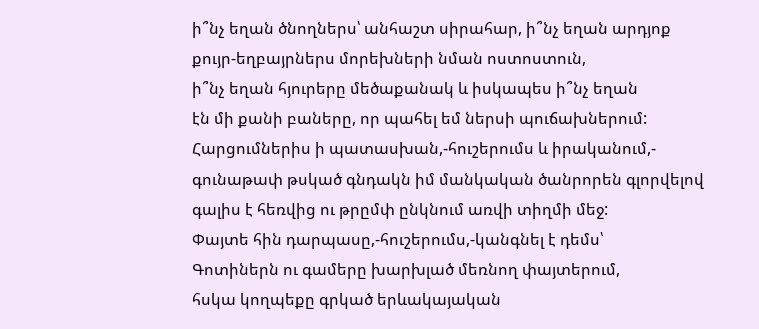ի՞նչ եղան ծնողներս՝ անհաշտ սիրահար, ի՞նչ եղան արդյոք
քույր-եղբայրներս մորեխների նման ոստոստուն,
ի՞նչ եղան հյուրերը մեծաքանակ և իսկապես ի՞նչ եղան
էն մի քանի բաները, որ պահել եմ ներսի պուճախներում:
Հարցումներիս ի պատասխան,-հուշերումս և իրականում,-
գունաթափ թսկած գնդակն իմ մանկական ծանրորեն գլորվելով
գալիս է հեռվից ու թրըմփ ընկնում առվի տիղմի մեջ:
Փայտե հին դարպասը,-հուշերումս,-կանգնել է դեմս՝
Գոտիներն ու գամերը խարխլած մեռնող փայտերում,
հսկա կողպեքը գրկած երևակայական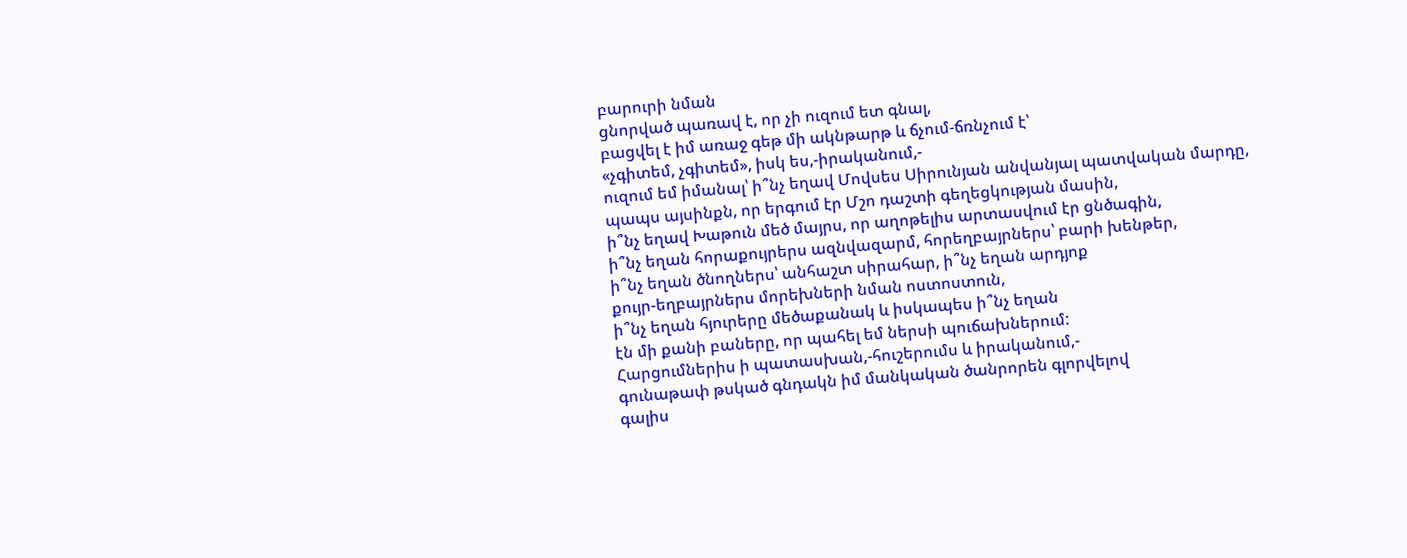բարուրի նման
ցնորված պառավ է, որ չի ուզում ետ գնալ,
բացվել է իմ առաջ գեթ մի ակնթարթ և ճչում-ճռնչում է՝
«չգիտեմ, չգիտեմ», իսկ ես,-իրականում,-
ուզում եմ իմանալ՝ ի՞նչ եղավ Մովսես Սիրունյան անվանյալ պատվական մարդը,
պապս այսինքն, որ երգում էր Մշո դաշտի գեղեցկության մասին,
ի՞նչ եղավ Խաթուն մեծ մայրս, որ աղոթելիս արտասվում էր ցնծագին,
ի՞նչ եղան հորաքույրերս ազնվազարմ, հորեղբայրներս՝ բարի խենթեր,
ի՞նչ եղան ծնողներս՝ անհաշտ սիրահար, ի՞նչ եղան արդյոք
քույր-եղբայրներս մորեխների նման ոստոստուն,
ի՞նչ եղան հյուրերը մեծաքանակ և իսկապես ի՞նչ եղան
էն մի քանի բաները, որ պահել եմ ներսի պուճախներում:
Հարցումներիս ի պատասխան,-հուշերումս և իրականում,-
գունաթափ թսկած գնդակն իմ մանկական ծանրորեն գլորվելով
գալիս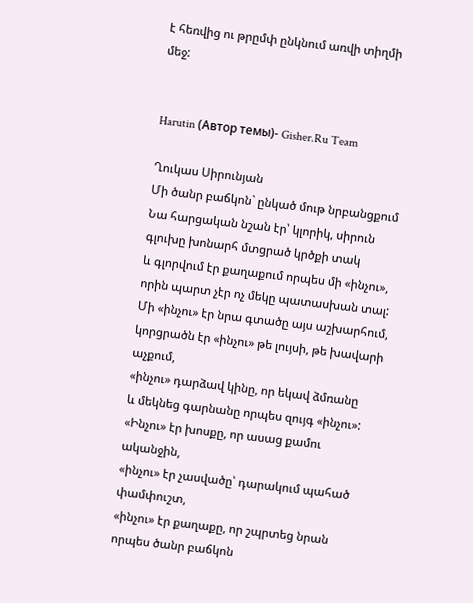է հեռվից ու թրըմփ ընկնում առվի տիղմի մեջ:


Harutin (Автор темы)- Gisher.Ru Team

Ղուկաս Սիրունյան
Մի ծանր բաճկոն` ընկած մութ նրբանցքում
Նա հարցական նշան էր՝ կլորիկ, սիրուն
գլուխը խոնարհ մտցրած կրծքի տակ
և գլորվում էր քաղաքում որպես մի «ինչու»,
որին պարտ չէր ոչ մեկը պատասխան տալ:
Մի «ինչու» էր նրա գտածը այս աշխարհում,
կորցրածն էր «ինչու» թե լույսի, թե խավարի աչքում,
«ինչու» դարձավ կինը, որ եկավ ձմռանը
և մեկնեց գարնանը որպես զույգ «ինչու»:
«Ինչու» էր խոսքը, որ ասաց քամու ականջին,
«ինչու» էր չասվածը՝ դարակում պահած փամփուշտ,
«ինչու» էր քաղաքը, որ շպրտեց նրան որպես ծանր բաճկոն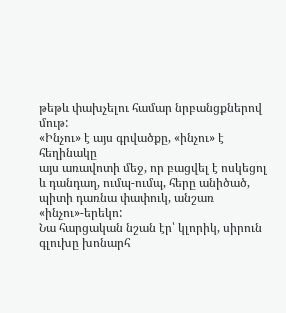թեթև փախչելու համար նրբանցքներով մութ:
«Ինչու» է այս գրվածքը, «ինչու» է հեղինակը
այս առավոտի մեջ, որ բացվել է ոսկեցոլ
և դանդաղ, ումպ-ումպ, հերը անիծած,
պիտի դառնա փափուկ, անշառ «ինչու»-երեկո:
Նա հարցական նշան էր՝ կլորիկ, սիրուն
գլուխը խոնարհ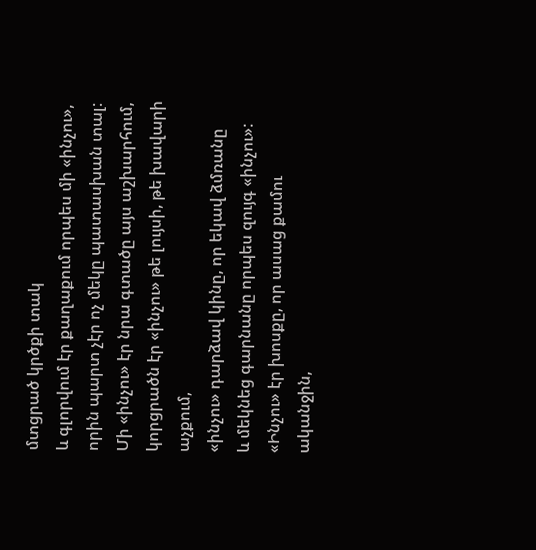մտցրած կրծքի տակ
և գլորվում էր քաղաքում որպես մի «ինչու»,
որին պարտ չէր ոչ մեկը պատասխան տալ:
Մի «ինչու» էր նրա գտածը այս աշխարհում,
կորցրածն էր «ինչու» թե լույսի, թե խավարի աչքում,
«ինչու» դարձավ կինը, որ եկավ ձմռանը
և մեկնեց գարնանը որպես զույգ «ինչու»:
«Ինչու» էր խոսքը, որ ասաց քամու ականջին,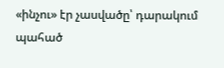«ինչու» էր չասվածը՝ դարակում պահած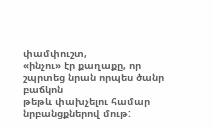փամփուշտ,
«ինչու» էր քաղաքը, որ շպրտեց նրան որպես ծանր բաճկոն
թեթև փախչելու համար նրբանցքներով մութ: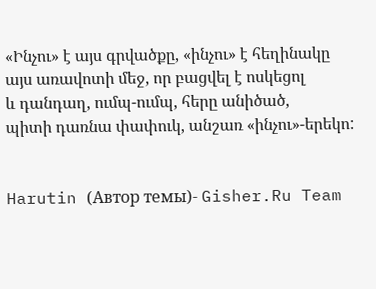«Ինչու» է այս գրվածքը, «ինչու» է հեղինակը
այս առավոտի մեջ, որ բացվել է ոսկեցոլ
և դանդաղ, ումպ-ումպ, հերը անիծած,
պիտի դառնա փափուկ, անշառ «ինչու»-երեկո:


Harutin (Автор темы)- Gisher.Ru Team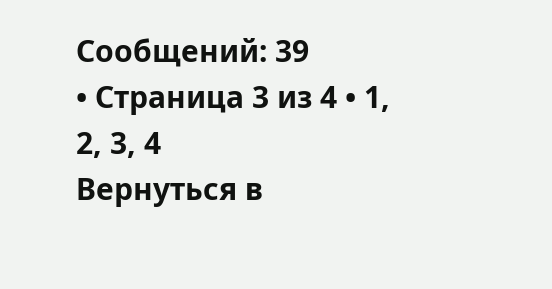Сообщений: 39
• Страница 3 из 4 • 1, 2, 3, 4
Вернуться в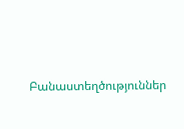Բանաստեղծություններ